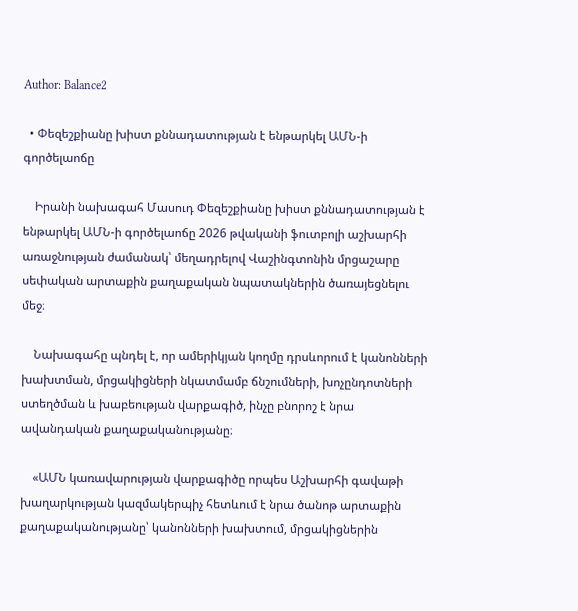Author: Balance2

  • Փեզեշքիանը խիստ քննադատության է ենթարկել ԱՄՆ-ի գործելաոճը

    Իրանի նախագահ Մասուդ Փեզեշքիանը խիստ քննադատության է ենթարկել ԱՄՆ-ի գործելաոճը 2026 թվականի ֆուտբոլի աշխարհի առաջնության ժամանակ՝ մեղադրելով Վաշինգտոնին մրցաշարը սեփական արտաքին քաղաքական նպատակներին ծառայեցնելու մեջ։

    Նախագահը պնդել է, որ ամերիկյան կողմը դրսևորում է կանոնների խախտման, մրցակիցների նկատմամբ ճնշումների, խոչընդոտների ստեղծման և խաբեության վարքագիծ, ինչը բնորոշ է նրա ավանդական քաղաքականությանը։

    «ԱՄՆ կառավարության վարքագիծը որպես Աշխարհի գավաթի խաղարկության կազմակերպիչ հետևում է նրա ծանոթ արտաքին քաղաքականությանը՝ կանոնների խախտում, մրցակիցներին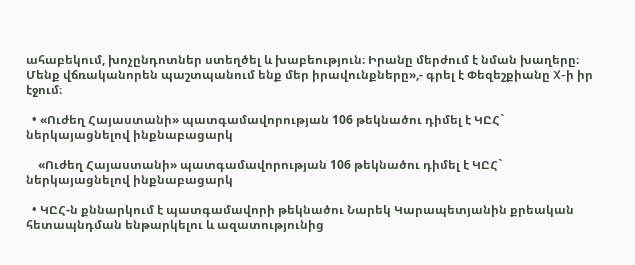ահաբեկում, խոչընդոտներ ստեղծել և խաբեություն։ Իրանը մերժում է նման խաղերը։ Մենք վճռականորեն պաշտպանում ենք մեր իրավունքները»,- գրել է Փեզեշքիանը X-ի իր էջում։

  • «Ուժեղ Հայաստանի» պատգամավորության 106 թեկնածու դիմել է ԿԸՀ` ներկայացնելով ինքնաբացարկ

    «Ուժեղ Հայաստանի» պատգամավորության 106 թեկնածու դիմել է ԿԸՀ` ներկայացնելով ինքնաբացարկ

  • ԿԸՀ-ն քննարկում է պատգամավորի թեկնածու Նարեկ Կարապետյանին քրեական հետապնդման ենթարկելու և ազատությունից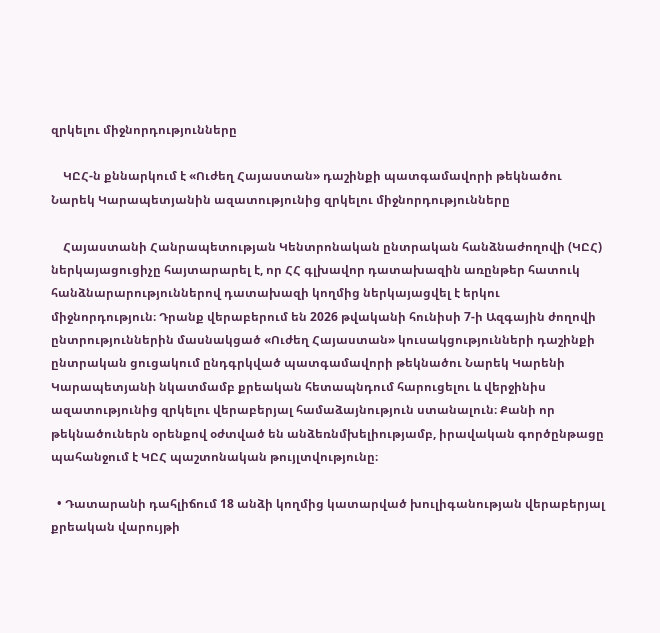զրկելու միջնորդությունները

    ԿԸՀ-ն քննարկում է «Ուժեղ Հայաստան» դաշինքի պատգամավորի թեկնածու Նարեկ Կարապետյանին ազատությունից զրկելու միջնորդությունները

    Հայաստանի Հանրապետության Կենտրոնական ընտրական հանձնաժողովի (ԿԸՀ) ներկայացուցիչը հայտարարել է, որ ՀՀ գլխավոր դատախազին առընթեր հատուկ հանձնարարություններով դատախազի կողմից ներկայացվել է երկու միջնորդություն։ Դրանք վերաբերում են 2026 թվականի հունիսի 7-ի Ազգային ժողովի ընտրություններին մասնակցած «Ուժեղ Հայաստան» կուսակցությունների դաշինքի ընտրական ցուցակում ընդգրկված պատգամավորի թեկնածու Նարեկ Կարենի Կարապետյանի նկատմամբ քրեական հետապնդում հարուցելու և վերջինիս ազատությունից զրկելու վերաբերյալ համաձայնություն ստանալուն։ Քանի որ թեկնածուներն օրենքով օժտված են անձեռնմխելիությամբ, իրավական գործընթացը պահանջում է ԿԸՀ պաշտոնական թույլտվությունը։

  • Դատարանի դահլիճում 18 անձի կողմից կատարված խուլիգանության վերաբերյալ քրեական վարույթի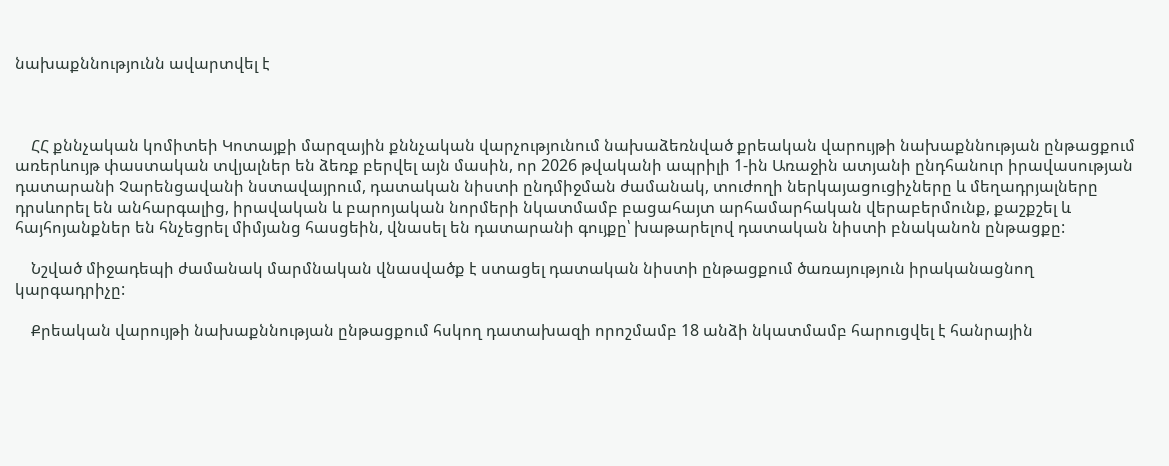նախաքննությունն ավարտվել է



    ՀՀ քննչական կոմիտեի Կոտայքի մարզային քննչական վարչությունում նախաձեռնված քրեական վարույթի նախաքննության ընթացքում առերևույթ փաստական տվյալներ են ձեռք բերվել այն մասին, որ 2026 թվականի ապրիլի 1-ին Առաջին ատյանի ընդհանուր իրավասության դատարանի Չարենցավանի նստավայրում, դատական նիստի ընդմիջման ժամանակ, տուժողի ներկայացուցիչները և մեղադրյալները դրսևորել են անհարգալից, իրավական և բարոյական նորմերի նկատմամբ բացահայտ արհամարհական վերաբերմունք, քաշքշել և հայհոյանքներ են հնչեցրել միմյանց հասցեին, վնասել են դատարանի գույքը՝ խաթարելով դատական նիստի բնականոն ընթացքը:

    Նշված միջադեպի ժամանակ մարմնական վնասվածք է ստացել դատական նիստի ընթացքում ծառայություն իրականացնող կարգադրիչը:

    Քրեական վարույթի նախաքննության ընթացքում հսկող դատախազի որոշմամբ 18 անձի նկատմամբ հարուցվել է հանրային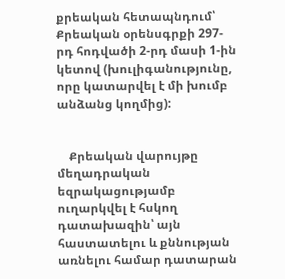քրեական հետապնդում՝ Քրեական օրենսգրքի 297-րդ հոդվածի 2-րդ մասի 1-ին կետով (խուլիգանությունը, որը կատարվել է մի խումբ անձանց կողմից):


    Քրեական վարույթը մեղադրական եզրակացությամբ ուղարկվել է հսկող դատախազին՝ այն հաստատելու և քննության առնելու համար դատարան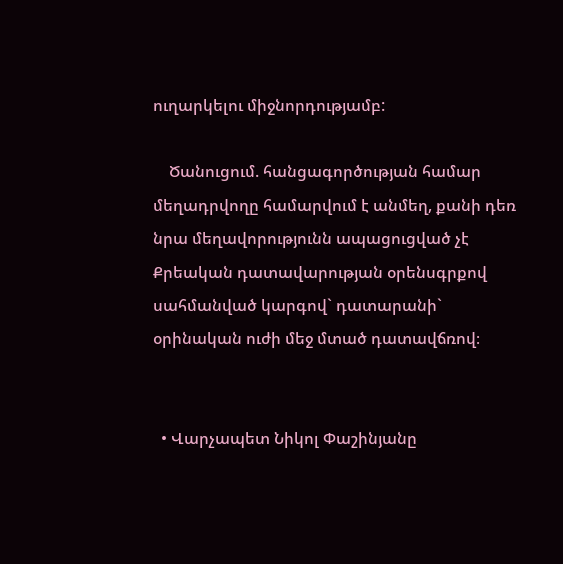ուղարկելու միջնորդությամբ:

    Ծանուցում. հանցագործության համար մեղադրվողը համարվում է անմեղ, քանի դեռ նրա մեղավորությունն ապացուցված չէ Քրեական դատավարության օրենսգրքով սահմանված կարգով` դատարանի` օրինական ուժի մեջ մտած դատավճռով։


  • Վարչապետ Նիկոլ Փաշինյանը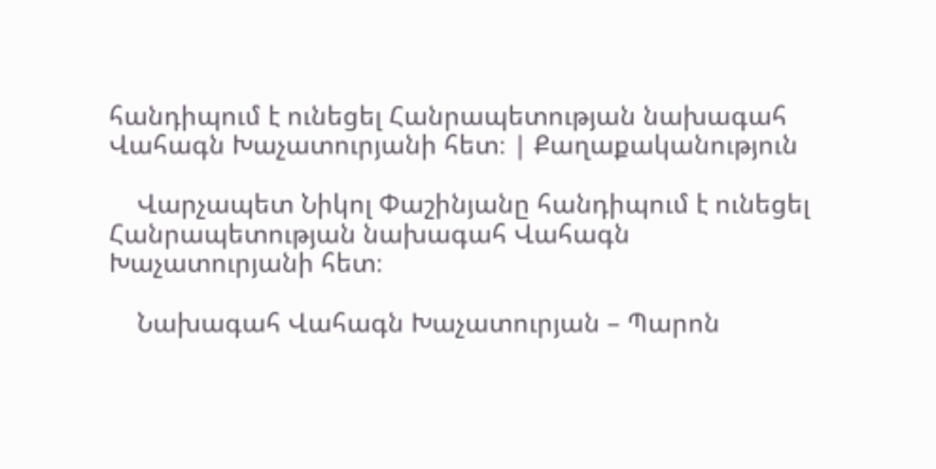հանդիպում է ունեցել Հանրապետության նախագահ Վահագն Խաչատուրյանի հետ։ | Քաղաքականություն

    Վարչապետ Նիկոլ Փաշինյանը հանդիպում է ունեցել Հանրապետության նախագահ Վահագն Խաչատուրյանի հետ։

    Նախագահ Վահագն Խաչատուրյան – Պարոն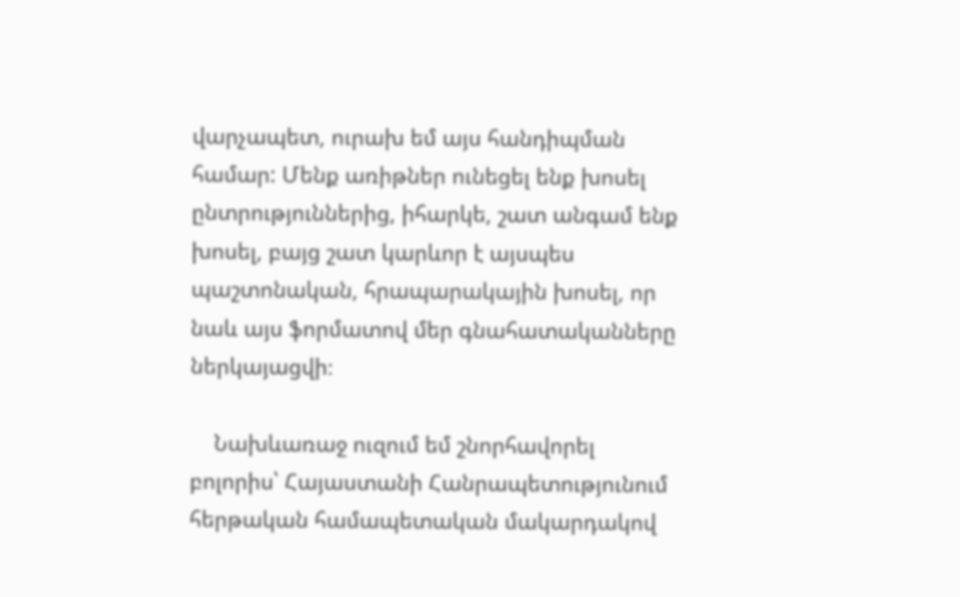վարչապետ, ուրախ եմ այս հանդիպման համար: Մենք առիթներ ունեցել ենք խոսել ընտրություններից, իհարկե, շատ անգամ ենք խոսել, բայց շատ կարևոր է այսպես պաշտոնական, հրապարակային խոսել, որ նաև այս ֆորմատով մեր գնահատականները ներկայացվի։

    Նախևառաջ ուզում եմ շնորհավորել բոլորիս՝ Հայաստանի Հանրապետությունում հերթական համապետական մակարդակով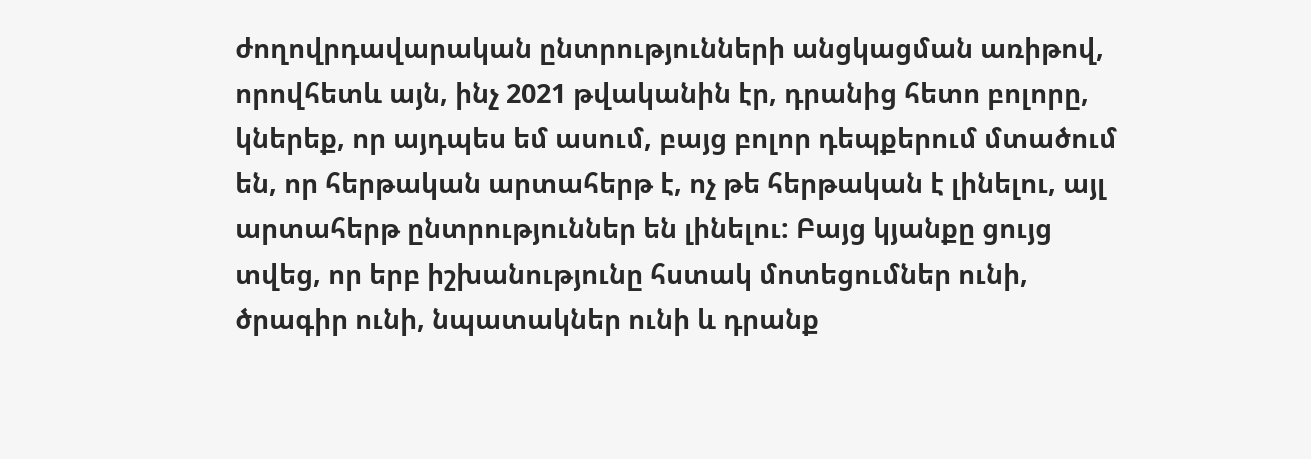ժողովրդավարական ընտրությունների անցկացման առիթով, որովհետև այն, ինչ 2021 թվականին էր, դրանից հետո բոլորը, կներեք, որ այդպես եմ ասում, բայց բոլոր դեպքերում մտածում են, որ հերթական արտահերթ է, ոչ թե հերթական է լինելու, այլ արտահերթ ընտրություններ են լինելու: Բայց կյանքը ցույց տվեց, որ երբ իշխանությունը հստակ մոտեցումներ ունի, ծրագիր ունի, նպատակներ ունի և դրանք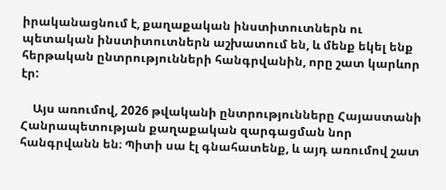իրականացնում է, քաղաքական ինստիտուտներն ու պետական ինստիտուտներն աշխատում են, և մենք եկել ենք հերթական ընտրությունների հանգրվանին, որը շատ կարևոր էր:

    Այս առումով, 2026 թվականի ընտրությունները Հայաստանի Հանրապետության քաղաքական զարգացման նոր հանգրվանն են։ Պիտի սա էլ գնահատենք, և այդ առումով շատ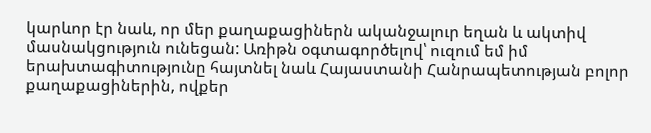կարևոր էր նաև, որ մեր քաղաքացիներն ականջալուր եղան և ակտիվ մասնակցություն ունեցան: Առիթն օգտագործելով՝ ուզում եմ իմ երախտագիտությունը հայտնել նաև Հայաստանի Հանրապետության բոլոր քաղաքացիներին, ովքեր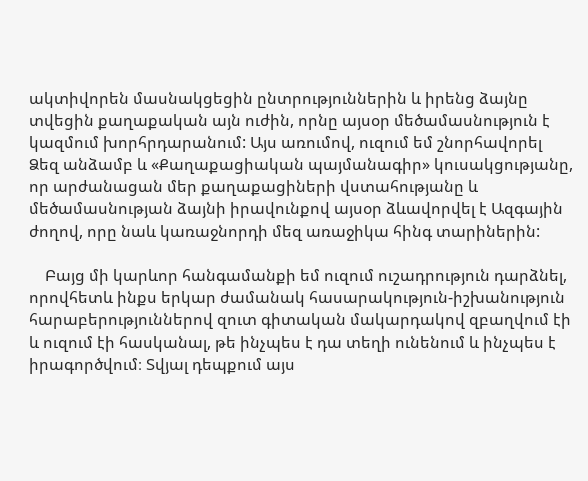ակտիվորեն մասնակցեցին ընտրություններին և իրենց ձայնը տվեցին քաղաքական այն ուժին, որնը այսօր մեծամասնություն է կազմում խորհրդարանում: Այս առումով, ուզում եմ շնորհավորել Ձեզ անձամբ և «Քաղաքացիական պայմանագիր» կուսակցությանը, որ արժանացան մեր քաղաքացիների վստահությանը և մեծամասնության ձայնի իրավունքով այսօր ձևավորվել է Ազգային ժողով, որը նաև կառաջնորդի մեզ առաջիկա հինգ տարիներին:

    Բայց մի կարևոր հանգամանքի եմ ուզում ուշադրություն դարձնել, որովհետև ինքս երկար ժամանակ հասարակություն-իշխանություն հարաբերություններով զուտ գիտական մակարդակով զբաղվում էի և ուզում էի հասկանալ, թե ինչպես է դա տեղի ունենում և ինչպես է իրագործվում։ Տվյալ դեպքում այս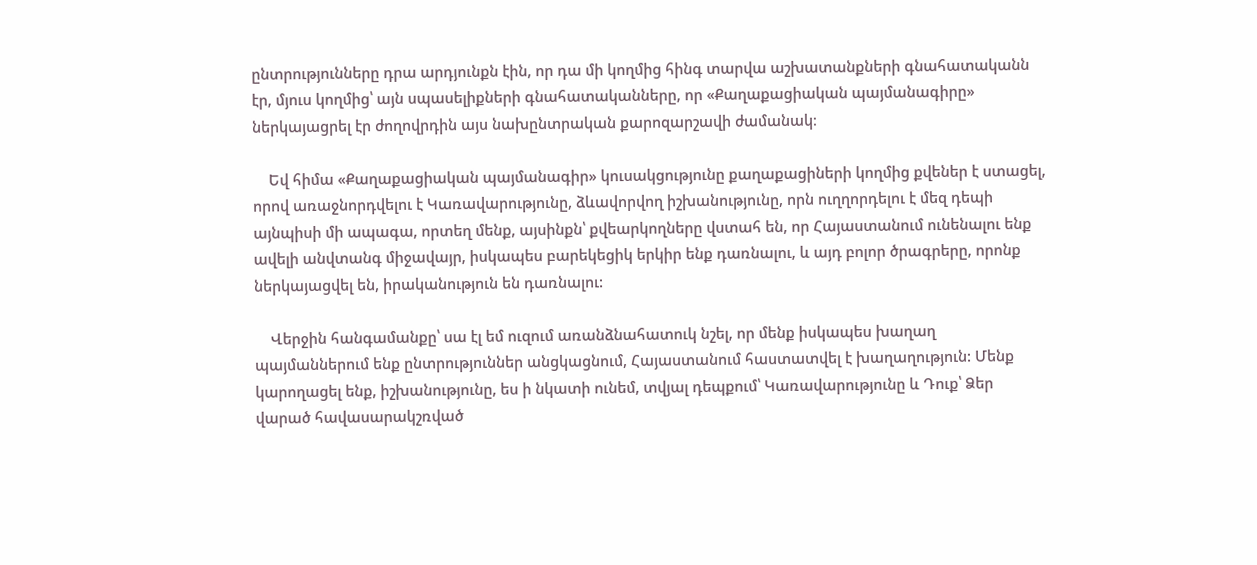ընտրությունները դրա արդյունքն էին, որ դա մի կողմից հինգ տարվա աշխատանքների գնահատականն էր, մյուս կողմից՝ այն սպասելիքների գնահատականները, որ «Քաղաքացիական պայմանագիրը» ներկայացրել էր ժողովրդին այս նախընտրական քարոզարշավի ժամանակ։

    Եվ հիմա «Քաղաքացիական պայմանագիր» կուսակցությունը քաղաքացիների կողմից քվեներ է ստացել, որով առաջնորդվելու է Կառավարությունը, ձևավորվող իշխանությունը, որն ուղղորդելու է մեզ դեպի այնպիսի մի ապագա, որտեղ մենք, այսինքն՝ քվեարկողները վստահ են, որ Հայաստանում ունենալու ենք ավելի անվտանգ միջավայր, իսկապես բարեկեցիկ երկիր ենք դառնալու, և այդ բոլոր ծրագրերը, որոնք ներկայացվել են, իրականություն են դառնալու:

    Վերջին հանգամանքը՝ սա էլ եմ ուզում առանձնահատուկ նշել, որ մենք իսկապես խաղաղ պայմաններում ենք ընտրություններ անցկացնում, Հայաստանում հաստատվել է խաղաղություն: Մենք կարողացել ենք, իշխանությունը, ես ի նկատի ունեմ, տվյալ դեպքում՝ Կառավարությունը և Դուք՝ Ձեր վարած հավասարակշռված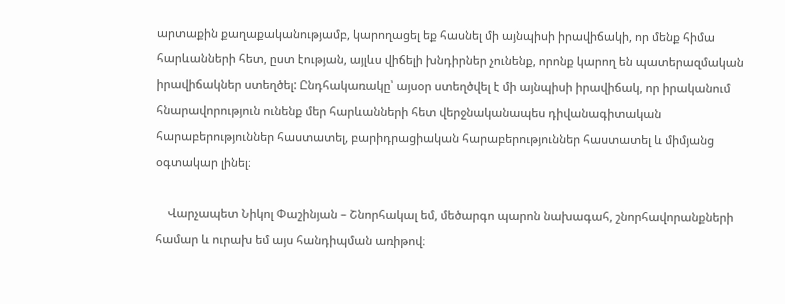արտաքին քաղաքականությամբ, կարողացել եք հասնել մի այնպիսի իրավիճակի, որ մենք հիմա հարևանների հետ, ըստ էության, այլևս վիճելի խնդիրներ չունենք, որոնք կարող են պատերազմական իրավիճակներ ստեղծել: Ընդհակառակը՝ այսօր ստեղծվել է մի այնպիսի իրավիճակ, որ իրականում հնարավորություն ունենք մեր հարևանների հետ վերջնականապես դիվանագիտական հարաբերություններ հաստատել, բարիդրացիական հարաբերություններ հաստատել և միմյանց օգտակար լինել։

    Վարչապետ Նիկոլ Փաշինյան – Շնորհակալ եմ, մեծարգո պարոն նախագահ, շնորհավորանքների համար և ուրախ եմ այս հանդիպման առիթով։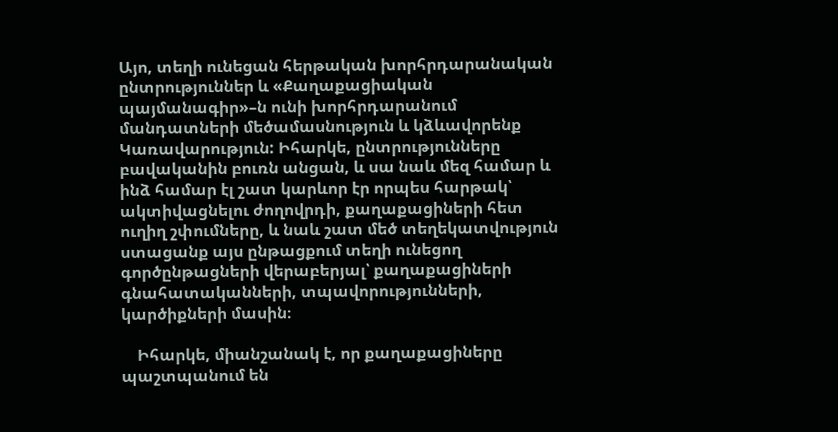Այո, տեղի ունեցան հերթական խորհրդարանական ընտրություններ և «Քաղաքացիական պայմանագիր»–ն ունի խորհրդարանում մանդատների մեծամասնություն և կձևավորենք Կառավարություն: Իհարկե, ընտրությունները բավականին բուռն անցան, և սա նաև մեզ համար և ինձ համար էլ շատ կարևոր էր որպես հարթակ՝ ակտիվացնելու ժողովրդի, քաղաքացիների հետ ուղիղ շփումները, և նաև շատ մեծ տեղեկատվություն ստացանք այս ընթացքում տեղի ունեցող գործընթացների վերաբերյալ՝ քաղաքացիների գնահատականների, տպավորությունների, կարծիքների մասին։

    Իհարկե, միանշանակ է, որ քաղաքացիները պաշտպանում են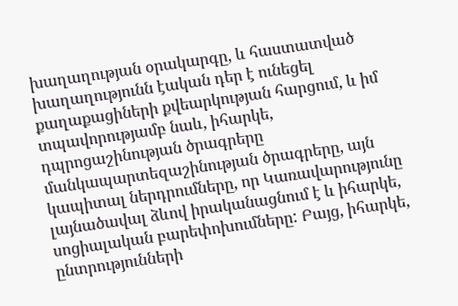խաղաղության օրակարգը, և հաստատված խաղաղությունն էական դեր է ունեցել քաղաքացիների քվեարկության հարցում, և իմ տպավորությամբ նաև, իհարկե, դպրոցաշինության ծրագրերը մանկապարտեզաշինության ծրագրերը, այն կապիտալ ներդրումները, որ Կառավարությունը լայնածավալ ձևով իրականացնում է և իհարկե, սոցիալական բարեփոխումները: Բայց, իհարկե, ընտրությունների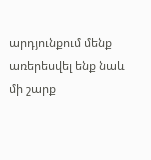արդյունքում մենք առերեսվել ենք նաև մի շարք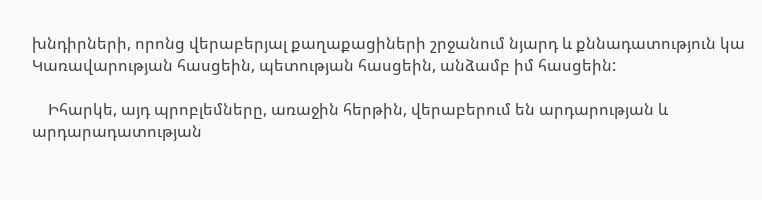խնդիրների, որոնց վերաբերյալ քաղաքացիների շրջանում նյարդ և քննադատություն կա Կառավարության հասցեին, պետության հասցեին, անձամբ իմ հասցեին:

    Իհարկե, այդ պրոբլեմները, առաջին հերթին, վերաբերում են արդարության և արդարադատության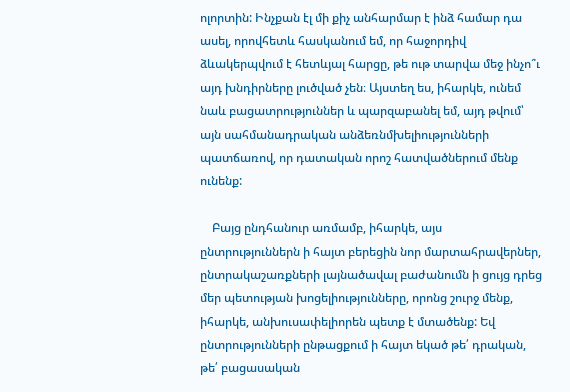ոլորտին: Ինչքան էլ մի քիչ անհարմար է ինձ համար դա ասել, որովհետև հասկանում եմ, որ հաջորդիվ ձևակերպվում է հետևյալ հարցը, թե ութ տարվա մեջ ինչո՞ւ այդ խնդիրները լուծված չեն։ Այստեղ ես, իհարկե, ունեմ նաև բացատրություններ և պարզաբանել եմ, այդ թվում՝ այն սահմանադրական անձեռնմխելիությունների պատճառով, որ դատական որոշ հատվածներում մենք ունենք:

    Բայց ընդհանուր առմամբ, իհարկե, այս ընտրություններն ի հայտ բերեցին նոր մարտահրավերներ, ընտրակաշառքների լայնածավալ բաժանումն ի ցույց դրեց մեր պետության խոցելիությունները, որոնց շուրջ մենք, իհարկե, անխուսափելիորեն պետք է մտածենք: Եվ ընտրությունների ընթացքում ի հայտ եկած թե՛ դրական, թե՛ բացասական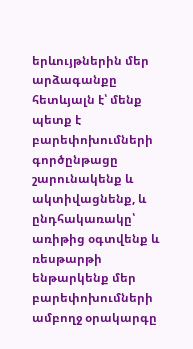երևույթներին մեր արձագանքը հետևյալն է՝ մենք պետք է բարեփոխումների գործընթացը շարունակենք և ակտիվացնենք, և ընդհակառակը՝ առիթից օգտվենք և ռեսթարթի ենթարկենք մեր բարեփոխումների ամբողջ օրակարգը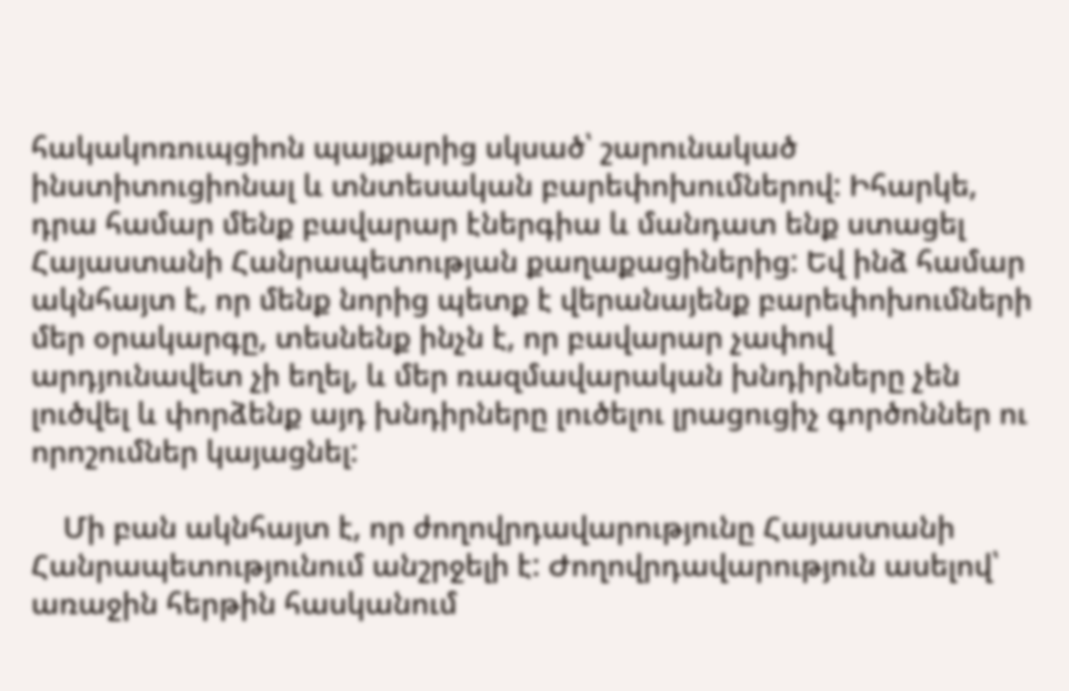հակակոռուպցիոն պայքարից սկսած՝ շարունակած ինստիտուցիոնալ և տնտեսական բարեփոխումներով: Իհարկե, դրա համար մենք բավարար էներգիա և մանդատ ենք ստացել Հայաստանի Հանրապետության քաղաքացիներից: Եվ ինձ համար ակնհայտ է, որ մենք նորից պետք է վերանայենք բարեփոխումների մեր օրակարգը, տեսնենք ինչն է, որ բավարար չափով արդյունավետ չի եղել, և մեր ռազմավարական խնդիրները չեն լուծվել և փորձենք այդ խնդիրները լուծելու լրացուցիչ գործոններ ու որոշումներ կայացնել:

    Մի բան ակնհայտ է, որ ժողովրդավարությունը Հայաստանի Հանրապետությունում անշրջելի է: Ժողովրդավարություն ասելով՝ առաջին հերթին հասկանում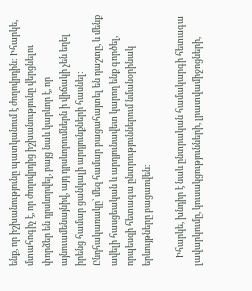ենք, որ իշխանությունը պատկանում է ժողովրդին: Իհարկե, մտահոգիչ է, որ ժողովրդից իշխանությունը վերցնելու փորձեր են դրսևորվել, բայց նաև կարևոր է, որ այնուամենայնիվ, այդ դրսևորումներն ի վիճակի չեն եղել իրենց համար ցանկալի արդյունքների հասնել: Ընդհակառակը՝ մեզ համար բացահայտել են դաշտը, և մենք ավելի հասցեական և արդյունավետ կարող ենք գործել, որպեսզի հետագա ընտրություններում նմանօրինակ երևույթները բացառվեն։

    Իհարկե, խնդիր է նաև ընտրական համակարգի հետագա լավարկումը, կուսակցությունների, լրատվամիջոցների,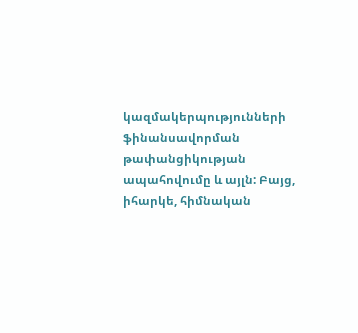կազմակերպությունների ֆինանսավորման թափանցիկության ապահովումը և այլն: Բայց, իհարկե, հիմնական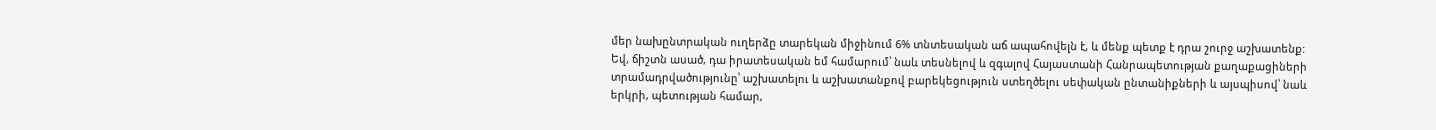մեր նախընտրական ուղերձը տարեկան միջինում 6% տնտեսական աճ ապահովելն է, և մենք պետք է դրա շուրջ աշխատենք: Եվ, ճիշտն ասած, դա իրատեսական եմ համարում՝ նաև տեսնելով և զգալով Հայաստանի Հանրապետության քաղաքացիների տրամադրվածությունը՝ աշխատելու և աշխատանքով բարեկեցություն ստեղծելու սեփական ընտանիքների և այսպիսով՝ նաև երկրի, պետության համար,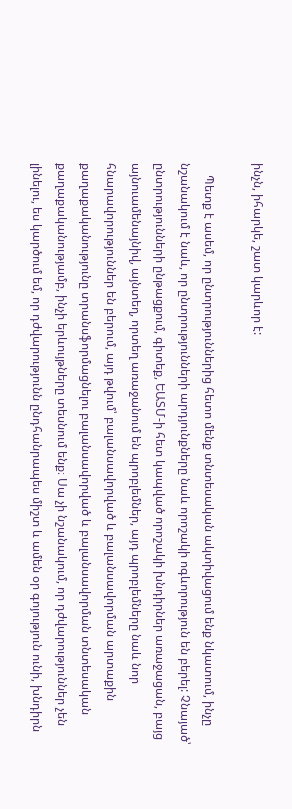ինչն, իհարկե, շատ կարևոր է:

    Պետք է ասեմ, որ ընտրություններից հետո մենք տնտեսական ակտիվացում ենք նկատում, ինչը նշանակում է նաև, որ ընտրությունների արդյունքները նաև որոշակի ոգևորություն են բերել: Չնայած՝ ընտրությունների ընթացքում, գիտեք, ԵԱՏՄ-ի հետ կապված որոշակի խնդիրներ առաջացան, բայց այնուամենայնիվ, այնտեղ, որտեղ առաջանում են պրոբլեմներ, այդ պրոբլեմները նաև նոր հնարավորություններ են բերում, այդ թվում՝ բալանսավորված և բալանսավորման արտաքին քաղաքականությունը տրանսֆորմացնելու բալանսավորված և բալանսավորման տնտեսական քաղաքականությամբ, ինչի երևույթները տեսնում ենք։ Սա չի նշանակում, որ դժվարություններ չեն լինելու, ես կարծում եմ, որ դժվարությունն ընդհանրապես միշտ և ամեն օր գոյություն ունի, խնդիրն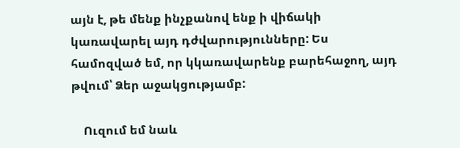այն է, թե մենք ինչքանով ենք ի վիճակի կառավարել այդ դժվարությունները: Ես համոզված եմ, որ կկառավարենք բարեհաջող, այդ թվում՝ Ձեր աջակցությամբ:

    Ուզում եմ նաև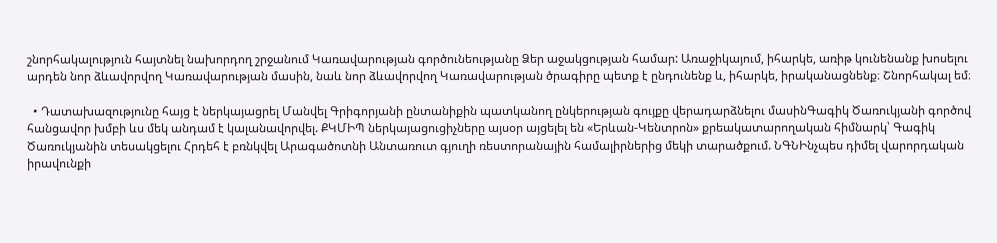շնորհակալություն հայտնել նախորդող շրջանում Կառավարության գործունեությանը Ձեր աջակցության համար: Առաջիկայում, իհարկե, առիթ կունենանք խոսելու արդեն նոր ձևավորվող Կառավարության մասին, նաև նոր ձևավորվող Կառավարության ծրագիրը պետք է ընդունենք և, իհարկե, իրականացնենք։ Շնորհակալ եմ։

  • Դատախազությունը հայց է ներկայացրել Մանվել Գրիգորյանի ընտանիքին պատկանող ընկերության գույքը վերադարձնելու մասինԳագիկ Ծառուկյանի գործով հանցավոր խմբի ևս մեկ անդամ է կալանավորվել. ՔԿՄԻՊ ներկայացուցիչները այսօր այցելել են «Երևան-Կենտրոն» քրեակատարողական հիմնարկ՝ Գագիկ Ծառուկյանին տեսակցելու Հրդեհ է բռնկվել Արագածոտնի Անտառուտ գյուղի ռեստորանային համալիրներից մեկի տարածքում. ՆԳՆԻնչպես դիմել վարորդական իրավունքի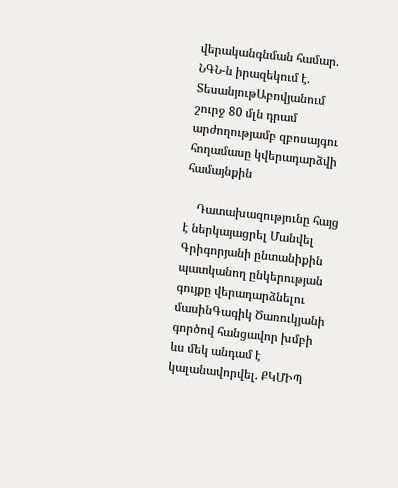վերականգնման համար. ՆԳՆ-ն իրազեկում է. ՏեսանյութԱբովյանում շուրջ 80 մլն դրամ արժողությամբ զբոսայգու հողամասը կվերադարձվի համայնքին

    Դատախազությունը հայց է ներկայացրել Մանվել Գրիգորյանի ընտանիքին պատկանող ընկերության գույքը վերադարձնելու մասինԳագիկ Ծառուկյանի գործով հանցավոր խմբի ևս մեկ անդամ է կալանավորվել. ՔԿՄԻՊ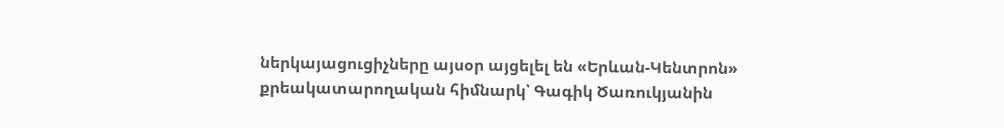ներկայացուցիչները այսօր այցելել են «Երևան-Կենտրոն» քրեակատարողական հիմնարկ՝ Գագիկ Ծառուկյանին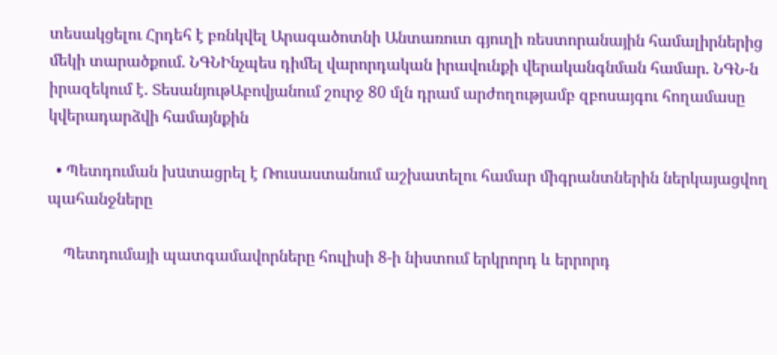տեսակցելու Հրդեհ է բռնկվել Արագածոտնի Անտառուտ գյուղի ռեստորանային համալիրներից մեկի տարածքում. ՆԳՆԻնչպես դիմել վարորդական իրավունքի վերականգնման համար. ՆԳՆ-ն իրազեկում է. ՏեսանյութԱբովյանում շուրջ 80 մլն դրամ արժողությամբ զբոսայգու հողամասը կվերադարձվի համայնքին

  • Պետդուման խuտացրել է Ռուսաստանում աշխատելու համար միգրանտներին ներկայացվող պահանջները

    Պետդումայի պատգամավորները հուլիսի 8-ի նիստում երկրորդ և երրորդ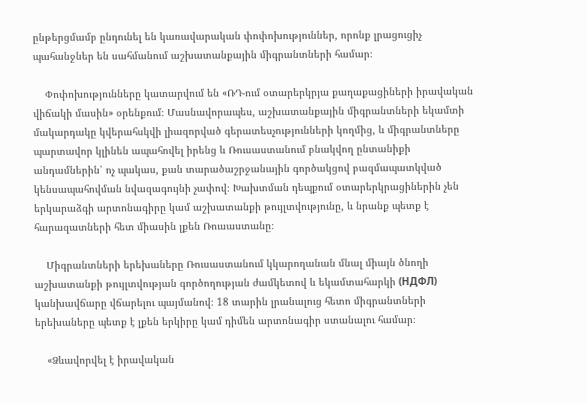ընթերցմամբ ընդունել են կառավարական փոփոխություններ, որոնք լրացուցիչ պահանջներ են սահմանում աշխատանքային միգրանտների համար։

    Փոփոխությունները կատարվում են «ՌԴ-ում օտարերկրյա քաղաքացիների իրավական վիճակի մասին» օրենքում։ Մասնավորապես, աշխատանքային միգրանտների եկամտի մակարդակը կվերահսկվի լիազորված գերատեսչությունների կողմից, և միգրանտները պարտավոր կլինեն ապահովել իրենց և Ռուսաստանում բնակվող ընտանիքի անդամներին՝ ոչ պակաս, քան տարածաշրջանային գործակցով բազմապատկված կենսապահովման նվազագույնի չափով։ Խախտման դեպքում օտարերկրացիներին չեն երկարաձգի արտոնագիրը կամ աշխատանքի թույլտվությունը, և նրանք պետք է հարազատների հետ միասին լքեն Ռուսաստանը։

    Միգրանտների երեխաները Ռուսաստանում կկարողանան մնալ միայն ծնողի աշխատանքի թույլտվության գործողության ժամկետով և եկամտահարկի (НДФЛ) կանխավճարը վճարելու պայմանով։ 18 տարին լրանալուց հետո միգրանտների երեխաները պետք է լքեն երկիրը կամ դիմեն արտոնագիր ստանալու համար։

    «Ձևավորվել է իրավական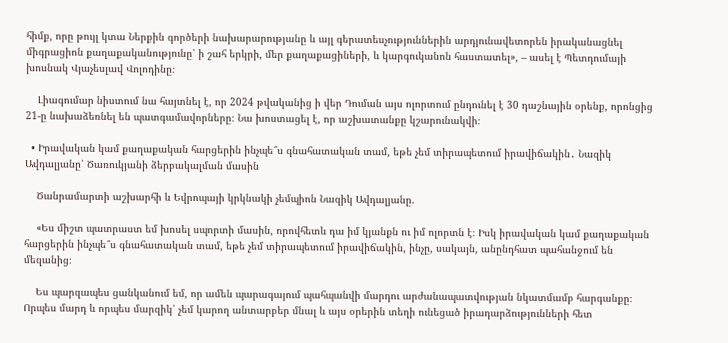հիմք, որը թույլ կտա Ներքին գործերի նախարարությանը և այլ գերատեսչություններին արդյունավետորեն իրականացնել միգրացիոն քաղաքականությունը՝ ի շահ երկրի, մեր քաղաքացիների, և կարգուկանոն հաստատել», – ասել է Պետդումայի խոսնակ Վյաչեսլավ Վոլոդինը։

    Լիագումար նիստում նա հայտնել է, որ 2024 թվականից ի վեր Դուման այս ոլորտում ընդունել է 30 դաշնային օրենք, որոնցից 21-ը նախաձեռնել են պատգամավորները։ Նա խոստացել է, որ աշխատանքը կշարունակվի։

  • Իրավական կամ քաղաքական հարցերին ինչպե՞ս գնահատական տամ, եթե չեմ տիրապետում իրավիճակին․ Նազիկ Ավդալյանը՝ Ծառուկյանի ձերբակալման մասին

    Ծանրամարտի աշխարհի և Եվրոպայի կրկնակի չեմպիոն Նազիկ Ավդալյանը.

    «Ես միշտ պատրաստ եմ խոսել սպորտի մասին, որովհետև դա իմ կյանքն ու իմ ոլորտն է։ Իսկ իրավական կամ քաղաքական հարցերին ինչպե՞ս գնահատական տամ, եթե չեմ տիրապետում իրավիճակին, ինչը, սակայն, անընդհատ պահանջում են մեզանից։

    Ես պարզապես ցանկանում եմ, որ ամեն պարագայում պահպանվի մարդու արժանապատվության նկատմամբ հարգանքը։ Որպես մարդ և որպես մարզիկ՝ չեմ կարող անտարբեր մնալ և այս օրերին տեղի ունեցած իրադարձությունների հետ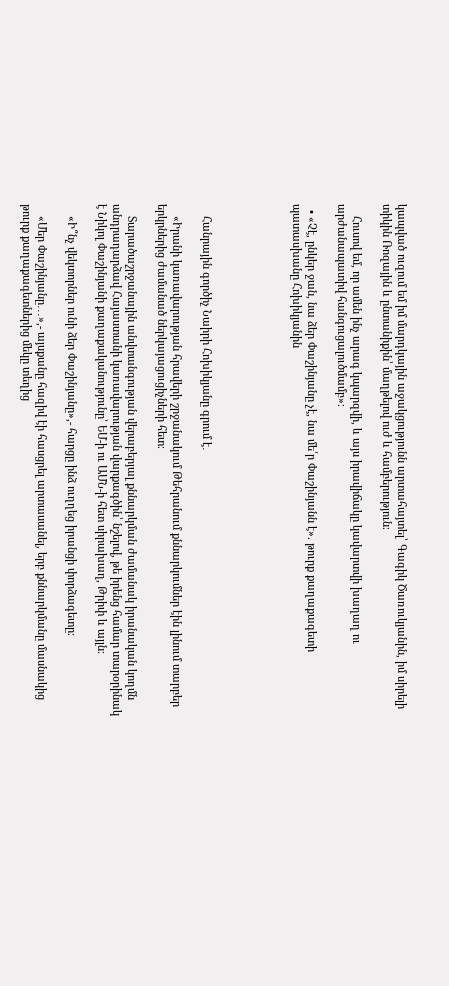կապված ուզում եմ իմ մարդկային աջակցությունն արտահայտել՝ Գագիկ Ծառուկյանին, իմ սիրելի տիկին Ռոզային և ընտանիքին՝ մաղթելով ուժ և համբերություն։

    Հուսով եմ, որ ամեն ինչ արագ կպարզվի, և այս իրավիճակը կավարտվի խաղաղ ու արժանապատիվ հանգուցալուծմամբ»։

  • «Չէ, ընկեր ջան, նա ձեր Փաշինյանը չէ, նա մե՛ր Փաշինյանն է». թուրք քաղաքագետի պատասխանը Հոխիկյանին





    Հանրային գործիչ Նաիրի Հոխիկյանը գրում է․

    «Իրանի կառավարության հրավերի շրջանակում Թեհրանում քննարկումներ էին լինում տարբեր երկրներից ժամանած ներկայացուցիչների հետ։

    Տարածաշրջանային անվտանգության վերաբերյալ քննարկման ժամանակ իրանական կողմն անդրադարձավ Հայաստանի կառավարության վարքագծին՝ նշելով, թե իրենց համար տարօրինակ է Նիկոլ Փաշինյանի քաղաքականությունը՝ ԵՄ-ի ու ԱՄՆ-ի հետ սիրախաղ, Թրիփ և այլն։

    «Ի՞նչ վեկտորներ ունի ձեր Փաշինյանը»,- հարցը ինձ ուղղեց իրանցի փորձագետը։

    «Մեր Փաշինյանը․․․»,- այսքանը հազիվ էի հասցրել արտասանել, երբ քննարկմանը մասնակից թուրք քաղաքագետներից մեկը տեղից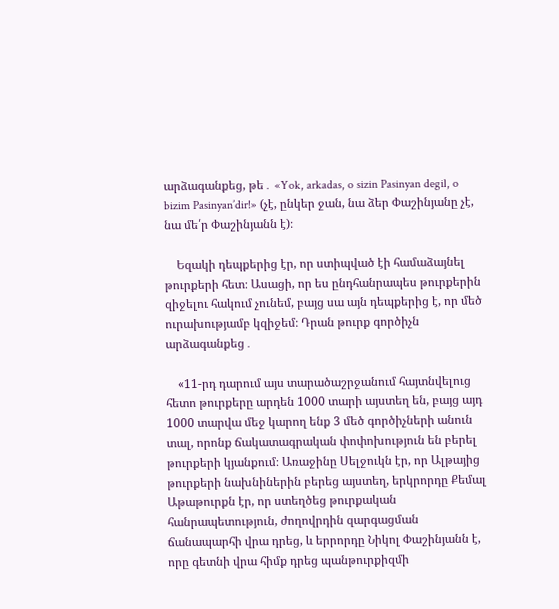արձագանքեց, թե․ «Yok, arkadas, o sizin Pasinyan degil, o bizim Pasinyan’dir!» (չէ, ընկեր ջան, նա ձեր Փաշինյանը չէ, նա մե՛ր Փաշինյանն է)։

    Եզակի դեպքերից էր, որ ստիպված էի համաձայնել թուրքերի հետ։ Ասացի, որ ես ընդհանրապես թուրքերին զիջելու հակում չունեմ, բայց սա այն դեպքերից է, որ մեծ ուրախությամբ կզիջեմ։ Դրան թուրք գործիչն արձագանքեց․

    «11-րդ դարում այս տարածաշրջանում հայտնվելուց հետո թուրքերը արդեն 1000 տարի այստեղ են, բայց այդ 1000 տարվա մեջ կարող ենք 3 մեծ գործիչների անուն տալ, որոնք ճակատագրական փոփոխություն են բերել թուրքերի կյանքում։ Առաջինը Սելջուկն էր, որ Ալթայից թուրքերի նախնիներին բերեց այստեղ, երկրորդը Քեմալ Աթաթուրքն էր, որ ստեղծեց թուրքական հանրապետություն, ժողովրդին զարգացման ճանապարհի վրա դրեց, և երրորդը Նիկոլ Փաշինյանն է, որը գետնի վրա հիմք դրեց պանթուրքիզմի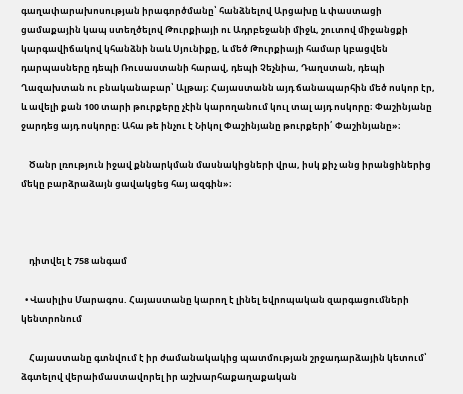գաղափարախոսության իրագործմանը՝ հանձնելով Արցախը և փաստացի ցամաքային կապ ստեղծելով Թուրքիայի ու Ադրբեջանի միջև, շուտով միջանցքի կարգավիճակով կհանձնի նաև Սյունիքը, և մեծ Թուրքիայի համար կբացվեն դարպասները դեպի Ռուսաստանի հարավ, դեպի Չեչնիա, Դաղստան, դեպի Ղազախտան ու բնականաբար՝ Ալթայ։ Հայաստանն այդ ճանապարհին մեծ ոսկոր էր, և ավելի քան 100 տարի թուրքերը չէին կարողանում կուլ տալ այդ ոսկորը։ Փաշինյանը ջարդեց այդ ոսկորը։ Ահա թե ինչու է Նիկոլ Փաշինյանը թուրքերի՛ Փաշինյանը»։

    Ծանր լռություն իջավ քննարկման մասնակիցների վրա, իսկ քիչ անց իրանցիներից մեկը բարձրաձայն ցավակցեց հայ ազգին»։



    դիտվել է 758 անգամ

  • Վասիլիս Մարագոս. Հայաստանը կարող է լինել եվրոպական զարգացումների կենտրոնում

    Հայաստանը գտնվում է իր ժամանակակից պատմության շրջադարձային կետում՝ ձգտելով վերաիմաստավորել իր աշխարհաքաղաքական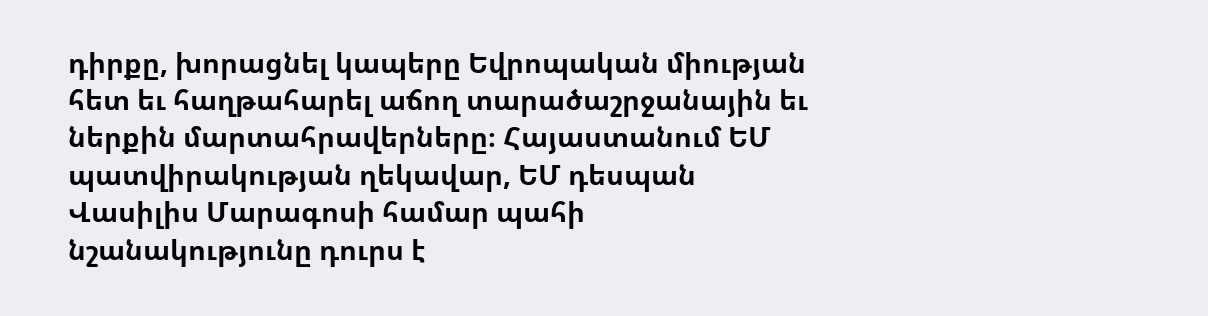դիրքը, խորացնել կապերը Եվրոպական միության հետ եւ հաղթահարել աճող տարածաշրջանային եւ ներքին մարտահրավերները։ Հայաստանում ԵՄ պատվիրակության ղեկավար, ԵՄ դեսպան Վասիլիս Մարագոսի համար պահի նշանակությունը դուրս է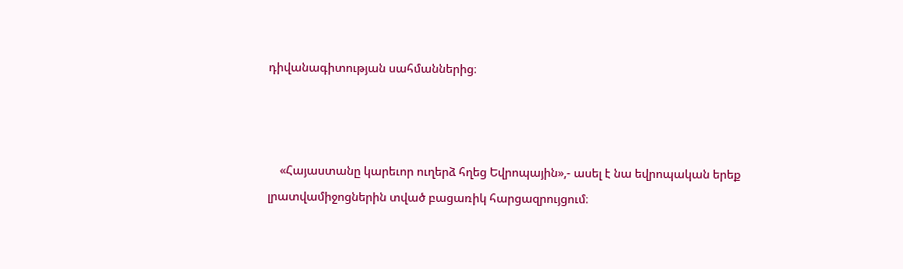դիվանագիտության սահմաններից։



    «Հայաստանը կարեւոր ուղերձ հղեց Եվրոպային»,- ասել է նա եվրոպական երեք լրատվամիջոցներին տված բացառիկ հարցազրույցում։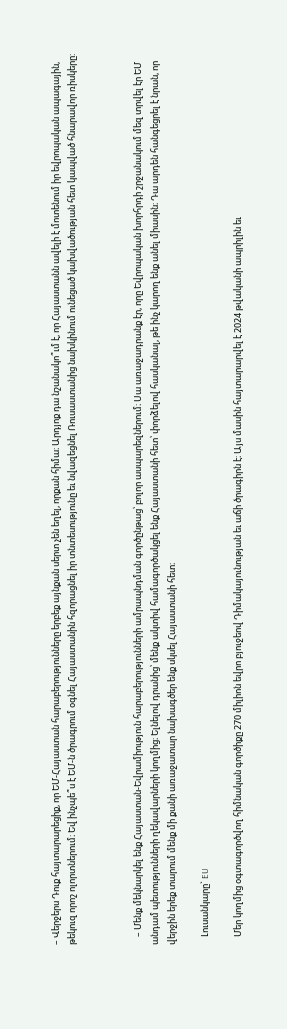– Վերջերս Դուք հայտարարեցիք, որ ԵՄ-Հայաստան հարաբերությունները երբեք այնքան սերտ չեն եղել, որքան հիմա։ Արդյոք դա նշանակո՞ւմ է, որ Հայաստանն ավելի է մոտենում իր եվրոպական ապագային, թեկուզ որոշ ոլորտներում։ Եվ ինչպե՞ս է ԵՄ-ն ծրագրում օգնել Հայաստանին հզորացնել իր տնտեսությունը եւ նվազեցնել Ռուսաստանից նախկինում ունեցած կախվածության հետ կապված հնարավոր ռիսկերը:



    – Մենք մեկնարկել ենք Հայաստան-Եվրամիություն հարաբերությունների ամրապնդման գործընթաց՝ բոլոր ասպարեզներում։ Սա առաջադրանք էր, որը Եվրոպական խորհրդի շրջանակում մեզ տրվել էր ԵՄ անդամ պետությունների ղեկավարների կողմից։ Ելնելով դրանից՝ մենք ակտիվ համագործակցել ենք Հայաստանի հետ՝ փորձելով հասկանալ, թե ինչ կարող ենք անել միասին։ Դա արդեն հանգեցրել է նրան, որ վերջին երեք տարում մենք մի քանի առաջատար նախագծեր ենք սկսել Հայաստանի հետ։

    Լուսանկարը` EU

    Մեր կողմից օգտագործվող հիմնական գործիքը 270 միլիոն եվրո բյուջեով Դիմակայունության եւ աճի ծրագիրն է։ Այս մասին հայտարարվել է 2024 թվականի ապրիլին եւ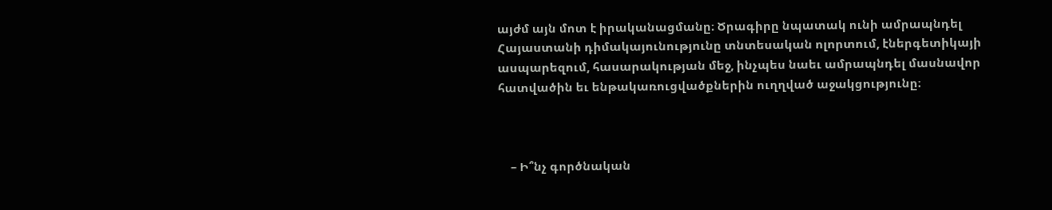այժմ այն մոտ է իրականացմանը։ Ծրագիրը նպատակ ունի ամրապնդել Հայաստանի դիմակայունությունը տնտեսական ոլորտում, էներգետիկայի ասպարեզում, հասարակության մեջ, ինչպես նաեւ ամրապնդել մասնավոր հատվածին եւ ենթակառուցվածքներին ուղղված աջակցությունը։



    – Ի՞նչ գործնական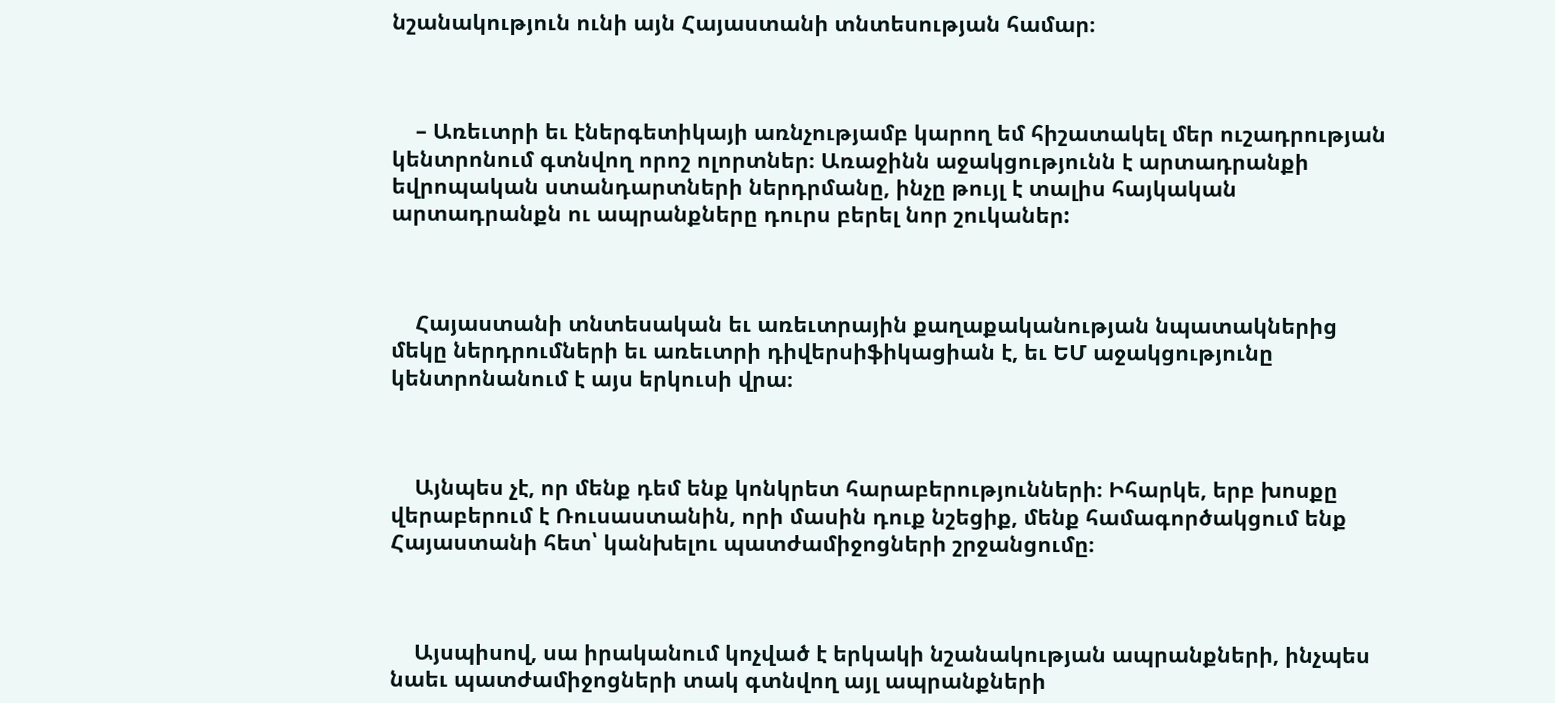նշանակություն ունի այն Հայաստանի տնտեսության համար։



    – Առեւտրի եւ էներգետիկայի առնչությամբ կարող եմ հիշատակել մեր ուշադրության կենտրոնում գտնվող որոշ ոլորտներ։ Առաջինն աջակցությունն է արտադրանքի եվրոպական ստանդարտների ներդրմանը, ինչը թույլ է տալիս հայկական արտադրանքն ու ապրանքները դուրս բերել նոր շուկաներ:



    Հայաստանի տնտեսական եւ առեւտրային քաղաքականության նպատակներից մեկը ներդրումների եւ առեւտրի դիվերսիֆիկացիան է, եւ ԵՄ աջակցությունը կենտրոնանում է այս երկուսի վրա։



    Այնպես չէ, որ մենք դեմ ենք կոնկրետ հարաբերությունների։ Իհարկե, երբ խոսքը վերաբերում է Ռուսաստանին, որի մասին դուք նշեցիք, մենք համագործակցում ենք Հայաստանի հետ՝ կանխելու պատժամիջոցների շրջանցումը։



    Այսպիսով, սա իրականում կոչված է երկակի նշանակության ապրանքների, ինչպես նաեւ պատժամիջոցների տակ գտնվող այլ ապրանքների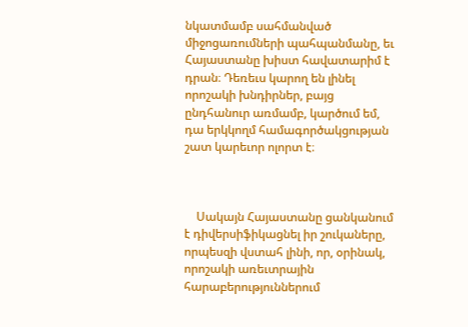նկատմամբ սահմանված միջոցառումների պահպանմանը, եւ Հայաստանը խիստ հավատարիմ է դրան։ Դեռեւս կարող են լինել որոշակի խնդիրներ, բայց ընդհանուր առմամբ, կարծում եմ, դա երկկողմ համագործակցության շատ կարեւոր ոլորտ է։



    Սակայն Հայաստանը ցանկանում է դիվերսիֆիկացնել իր շուկաները, որպեսզի վստահ լինի, որ, օրինակ, որոշակի առեւտրային հարաբերություններում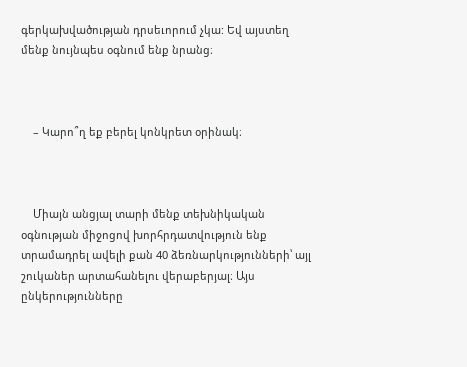գերկախվածության դրսեւորում չկա: Եվ այստեղ մենք նույնպես օգնում ենք նրանց։



    – Կարո՞ղ եք բերել կոնկրետ օրինակ։



    Միայն անցյալ տարի մենք տեխնիկական օգնության միջոցով խորհրդատվություն ենք տրամադրել ավելի քան 40 ձեռնարկությունների՝ այլ շուկաներ արտահանելու վերաբերյալ։ Այս ընկերությունները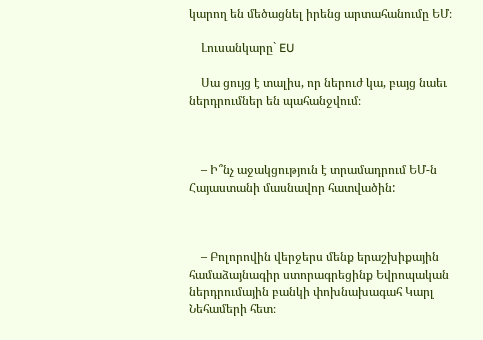կարող են մեծացնել իրենց արտահանումը ԵՄ։

    Լուսանկարը` EU

    Սա ցույց է տալիս, որ ներուժ կա, բայց նաեւ ներդրումներ են պահանջվում։



    – Ի՞նչ աջակցություն է տրամադրում ԵՄ-ն Հայաստանի մասնավոր հատվածին:



    – Բոլորովին վերջերս մենք երաշխիքային համաձայնագիր ստորագրեցինք Եվրոպական ներդրումային բանկի փոխնախագահ Կարլ Նեհամերի հետ։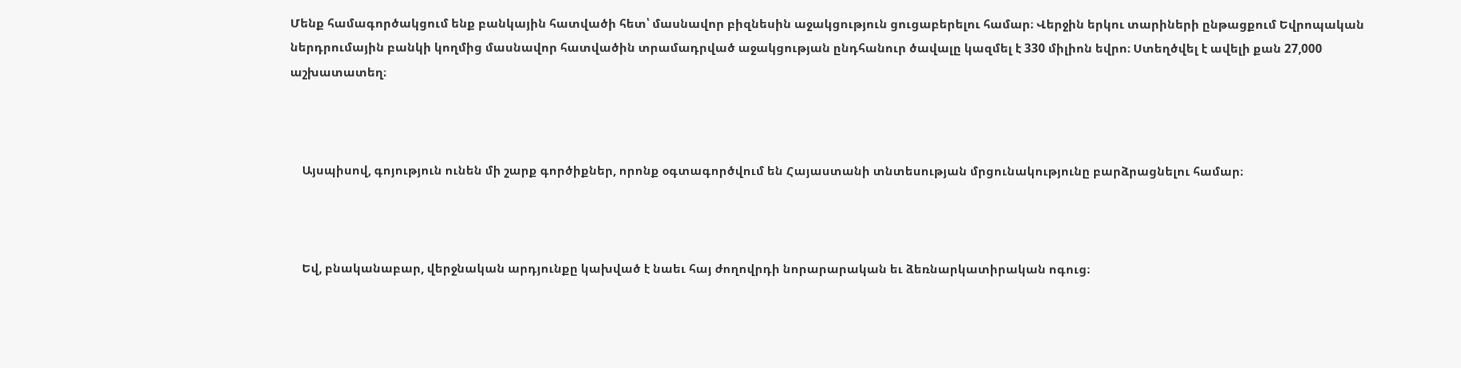Մենք համագործակցում ենք բանկային հատվածի հետ՝ մասնավոր բիզնեսին աջակցություն ցուցաբերելու համար։ Վերջին երկու տարիների ընթացքում Եվրոպական ներդրումային բանկի կողմից մասնավոր հատվածին տրամադրված աջակցության ընդհանուր ծավալը կազմել է 330 միլիոն եվրո։ Ստեղծվել է ավելի քան 27,000 աշխատատեղ։



    Այսպիսով, գոյություն ունեն մի շարք գործիքներ, որոնք օգտագործվում են Հայաստանի տնտեսության մրցունակությունը բարձրացնելու համար։



    Եվ, բնականաբար, վերջնական արդյունքը կախված է նաեւ հայ ժողովրդի նորարարական եւ ձեռնարկատիրական ոգուց։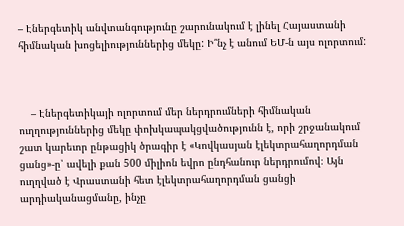– Էներգետիկ անվտանգությունը շարունակում է լինել Հայաստանի հիմնական խոցելիություններից մեկը: Ի՞նչ է անում ԵՄ-ն այս ոլորտում:



    – Էներգետիկայի ոլորտում մեր ներդրումների հիմնական ուղղություններից մեկը փոխկապակցվածությունն է, որի շրջանակում շատ կարեւոր ընթացիկ ծրագիր է «Կովկասյան էլեկտրահաղորդման ցանց»-ը՝ ավելի քան 500 միլիոն եվրո ընդհանուր ներդրումով։ Այն ուղղված է Վրաստանի հետ էլեկտրահաղորդման ցանցի արդիականացմանը, ինչը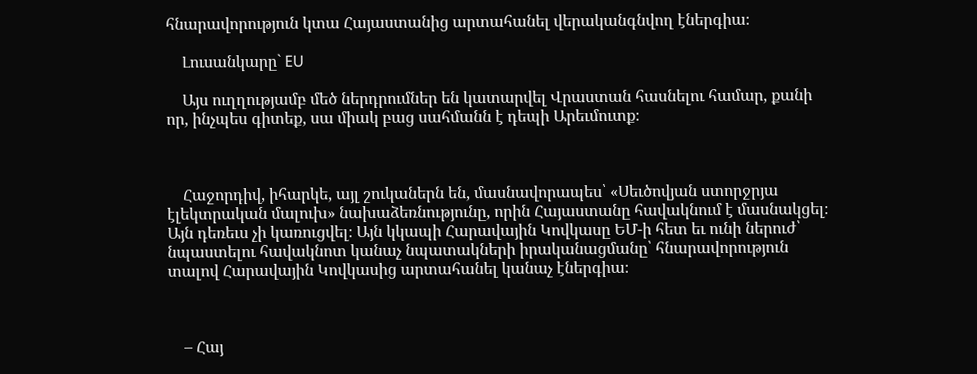հնարավորություն կտա Հայաստանից արտահանել վերականգնվող էներգիա։

    Լուսանկարը` EU

    Այս ուղղությամբ մեծ ներդրումներ են կատարվել Վրաստան հասնելու համար, քանի որ, ինչպես գիտեք, սա միակ բաց սահմանն է դեպի Արեւմուտք։



    Հաջորդիվ, իհարկե, այլ շուկաներն են, մասնավորապես՝ «Սեւծովյան ստորջրյա էլեկտրական մալուխ» նախաձեռնությունը, որին Հայաստանը հավակնում է մասնակցել։ Այն դեռեւս չի կառուցվել։ Այն կկապի Հարավային Կովկասը ԵՄ-ի հետ եւ ունի ներուժ՝ նպաստելու հավակնոտ կանաչ նպատակների իրականացմանը՝ հնարավորություն տալով Հարավային Կովկասից արտահանել կանաչ էներգիա։



    – Հայ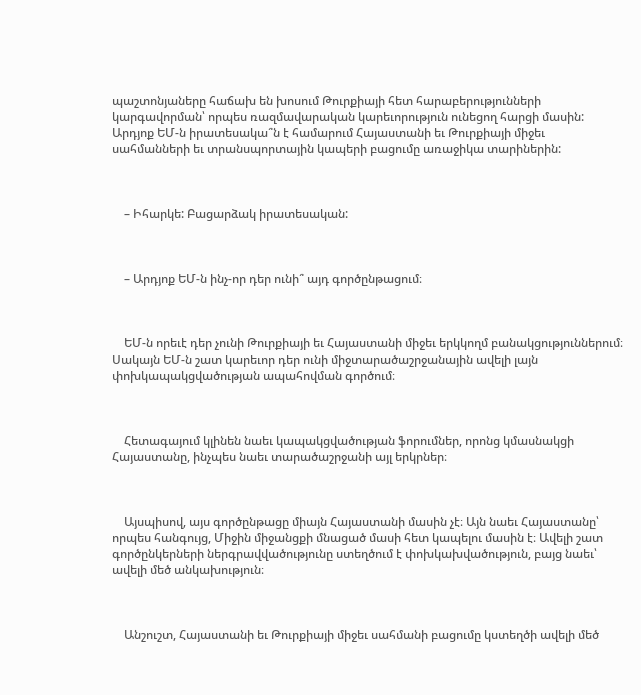պաշտոնյաները հաճախ են խոսում Թուրքիայի հետ հարաբերությունների կարգավորման՝ որպես ռազմավարական կարեւորություն ունեցող հարցի մասին: Արդյոք ԵՄ-ն իրատեսակա՞ն է համարում Հայաստանի եւ Թուրքիայի միջեւ սահմանների եւ տրանսպորտային կապերի բացումը առաջիկա տարիներին:



    – Իհարկե: Բացարձակ իրատեսական:



    – Արդյոք ԵՄ-ն ինչ-որ դեր ունի՞ այդ գործընթացում։



    ԵՄ-ն որեւէ դեր չունի Թուրքիայի եւ Հայաստանի միջեւ երկկողմ բանակցություններում։ Սակայն ԵՄ-ն շատ կարեւոր դեր ունի միջտարածաշրջանային ավելի լայն փոխկապակցվածության ապահովման գործում։



    Հետագայում կլինեն նաեւ կապակցվածության ֆորումներ, որոնց կմասնակցի Հայաստանը, ինչպես նաեւ տարածաշրջանի այլ երկրներ։



    Այսպիսով, այս գործընթացը միայն Հայաստանի մասին չէ։ Այն նաեւ Հայաստանը՝ որպես հանգույց, Միջին միջանցքի մնացած մասի հետ կապելու մասին է։ Ավելի շատ գործընկերների ներգրավվածությունը ստեղծում է փոխկախվածություն, բայց նաեւ՝ ավելի մեծ անկախություն։



    Անշուշտ, Հայաստանի եւ Թուրքիայի միջեւ սահմանի բացումը կստեղծի ավելի մեծ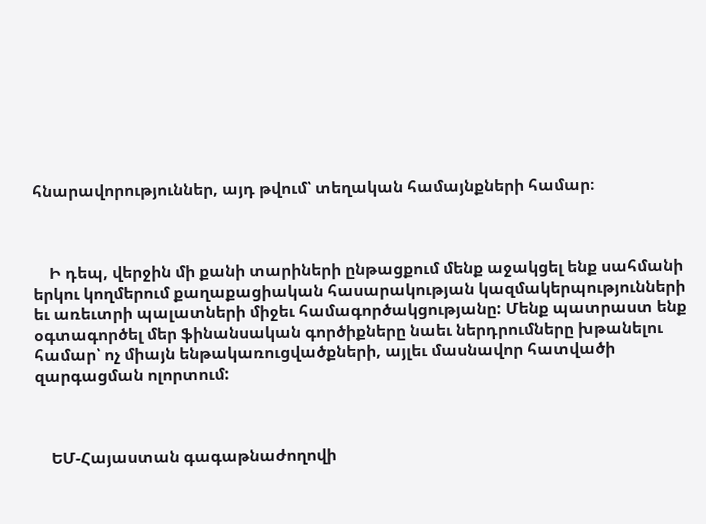հնարավորություններ, այդ թվում՝ տեղական համայնքների համար։



    Ի դեպ, վերջին մի քանի տարիների ընթացքում մենք աջակցել ենք սահմանի երկու կողմերում քաղաքացիական հասարակության կազմակերպությունների եւ առեւտրի պալատների միջեւ համագործակցությանը: Մենք պատրաստ ենք օգտագործել մեր ֆինանսական գործիքները նաեւ ներդրումները խթանելու համար՝ ոչ միայն ենթակառուցվածքների, այլեւ մասնավոր հատվածի զարգացման ոլորտում:



    ԵՄ-Հայաստան գագաթնաժողովի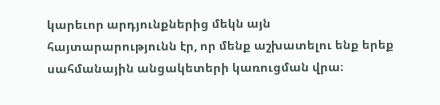կարեւոր արդյունքներից մեկն այն հայտարարությունն էր, որ մենք աշխատելու ենք երեք սահմանային անցակետերի կառուցման վրա։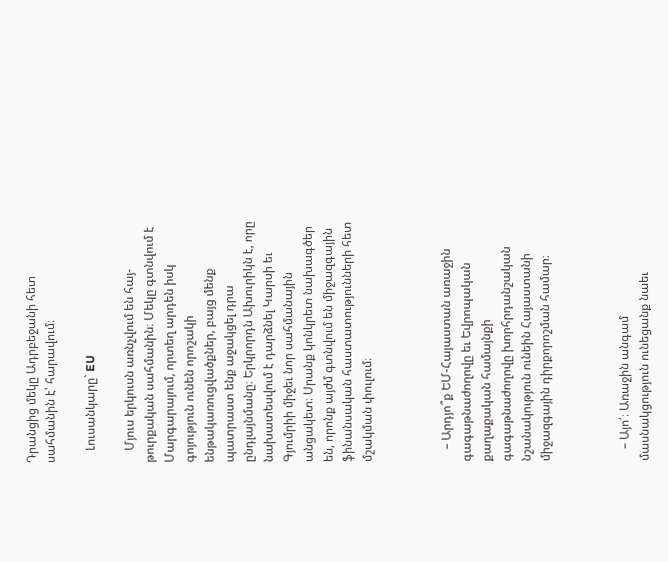Դրանցից մեկը Ադրբեջանի հետ սահմանին է՝ հարավում։

    Լուսանկարը` EU

    Մյուս երկուսն առնչվում են հայ-թուրքական սահմանին։ Մեկը գտնվում է Մարգարայում, որտեղ արդեն իսկ գոյություն ունեն որոշակի ենթակառուցվածքներ, բայց մենք պատրաստ ենք աջակցել դրա ընդլայնմանը։ Երկրորդն Ախուրիկն է, որը նախատեսվում է դարձնել Կարսի եւ Գյումրիի միջեւ նոր սահմանային անցակետ։ Սրանք կոնկրետ նախագծեր են, որոնք այժմ գտնվում են միջազգային ֆինանսական հաստատությունների հետ մշակման փուլում։



    – Արդյո՞ք ԵՄ-Հայաստան առաջին գագաթնաժողովը եւ Եվրոպական քաղաքական համայնքի գագաթնաժողովը խորհրդանշական նշանակություն ունեին Հայաստանի միջազգային դիրքորոշման համար։



    – Այո՛։ Առաջին անգամ մասնակցություն ունեցանք նաեւ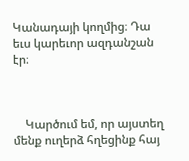Կանադայի կողմից։ Դա եւս կարեւոր ազդանշան էր։



    Կարծում եմ, որ այստեղ մենք ուղերձ հղեցինք հայ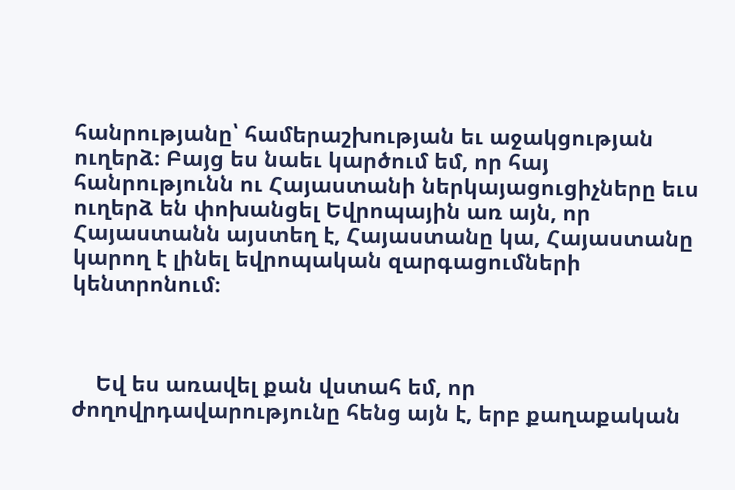հանրությանը՝ համերաշխության եւ աջակցության ուղերձ։ Բայց ես նաեւ կարծում եմ, որ հայ հանրությունն ու Հայաստանի ներկայացուցիչները եւս ուղերձ են փոխանցել Եվրոպային առ այն, որ Հայաստանն այստեղ է, Հայաստանը կա, Հայաստանը կարող է լինել եվրոպական զարգացումների կենտրոնում։



    Եվ ես առավել քան վստահ եմ, որ ժողովրդավարությունը հենց այն է, երբ քաղաքական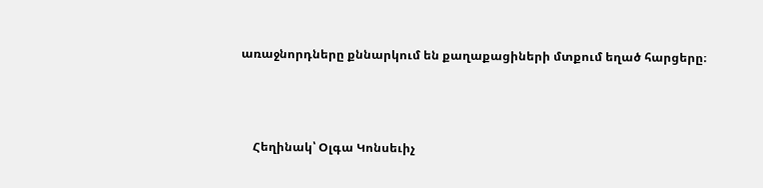առաջնորդները քննարկում են քաղաքացիների մտքում եղած հարցերը։



    Հեղինակ՝ Օլգա Կոնսեւիչ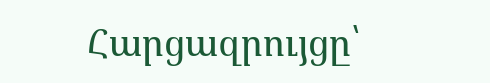Հարցազրույցը՝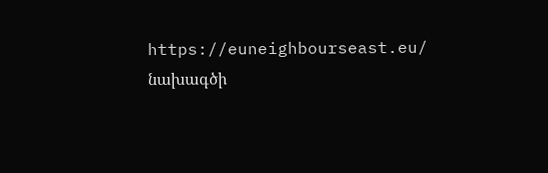https://euneighbourseast.eu/ նախագծի